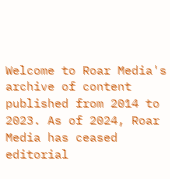Welcome to Roar Media's archive of content published from 2014 to 2023. As of 2024, Roar Media has ceased editorial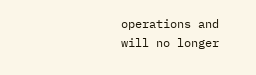operations and will no longer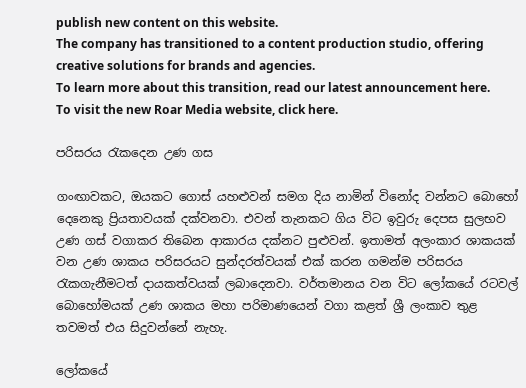publish new content on this website.
The company has transitioned to a content production studio, offering creative solutions for brands and agencies.
To learn more about this transition, read our latest announcement here. To visit the new Roar Media website, click here.

පරිසරය රැකදෙන උණ ගස

ගංඟාවකට, ඔයකට ගොස් යහළුවන් සමග දිය නාමින් විනෝද වන්නට බොහෝ දෙනෙකු ප්‍රියතාවයක් දක්වනවා. එවන් තැනකට ගිය විට ඉවුරු දෙපස සුලභව උණ ගස් වගාකර තිබෙන ආකාරය දක්නට පුළුවන්. ඉතාමත් අලංකාර ශාකයක් වන උණ ශාකය පරිසරයට සුන්දරත්වයක් එක් කරන ගමන්ම පරිසරය රැකගැනීමටත් දායකත්වයක් ලබාදෙනවා. වර්තමානය වන විට ලෝකයේ රටවල් බොහෝමයක් උණ ශාකය මහා පරිමාණයෙන් වගා කළත් ශ්‍රී ලංකාව තුළ තවමත් එය සිදුවන්නේ නැහැ.

ලෝකයේ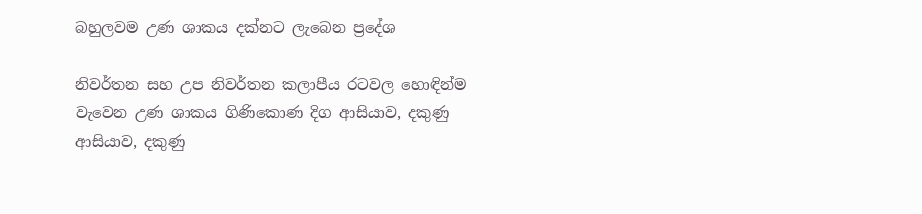බහුලවම උණ ශාකය දක්නට ලැබෙන ප්‍රදේශ

නිවර්තන සහ උප නිවර්තන කලාපීය රටවල හොඳින්ම වැවෙන උණ ශාකය ගිණිකොණ දිග ආසියාව, දකුණු ආසියාව, දකුණු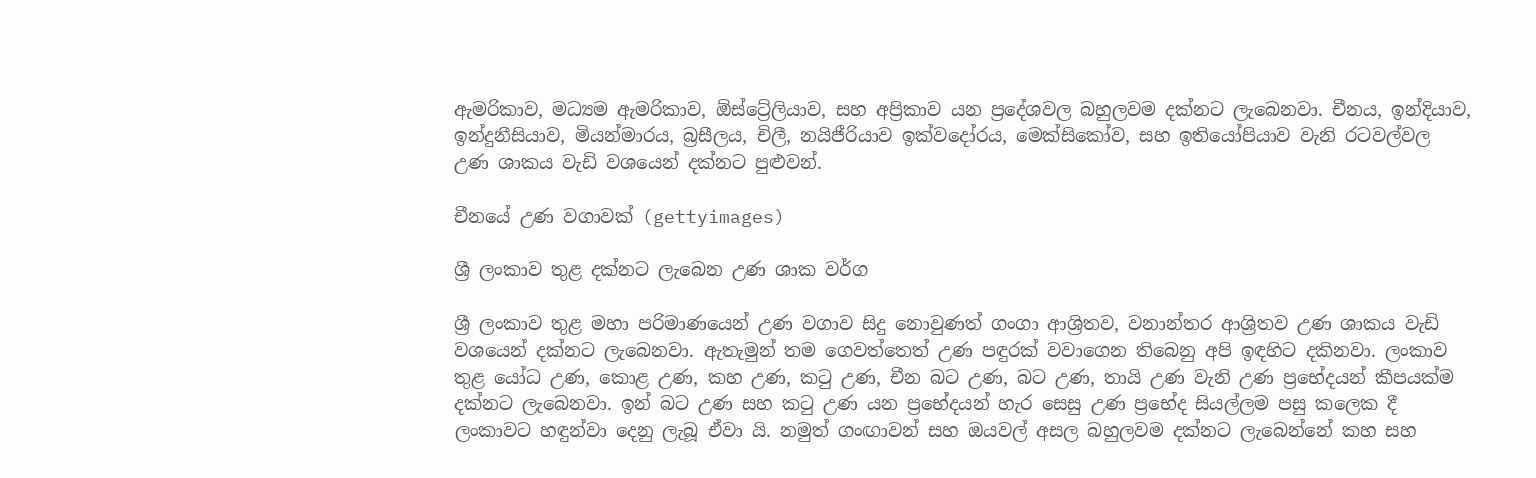ඇමරිකාව, මධ්‍යම ඇමරිකාව, ඕස්ට්‍රේලියාව, සහ අප්‍රිකාව යන ප්‍රදේශවල බහුලවම දක්නට ලැබෙනවා. චීනය, ඉන්දියාව, ඉන්දුනීසියාව, මියන්මාරය, බ්‍රසීලය, චිලී, නයිජීරියාව ඉක්වදෝරය, මෙක්සිකෝව, සහ ඉතියෝපියාව වැනි රටවල්වල උණ ශාකය වැඩි වශයෙන් දක්නට පුළුවන්.

චීනයේ උණ වගාවක් (gettyimages)

ශ්‍රී ලංකාව තුළ දක්නට ලැබෙන උණ ශාක වර්ග

ශ්‍රී ලංකාව තුළ මහා පරිමාණයෙන් උණ වගාව සිදු නොවුණත් ගංගා ආශ්‍රිතව, වනාන්තර ආශ්‍රිතව උණ ශාකය වැඩි වශයෙන් දක්නට ලැබෙනවා. ඇතැමුන් තම ගෙවත්තෙත් උණ පඳුරක් වවාගෙන තිබෙනු අපි ඉඳහිට දකිනවා. ලංකාව තුළ යෝධ උණ, කොළ උණ, කහ උණ, කටු උණ, චීන බට උණ, බට උණ, තායි උණ වැනි උණ ප්‍රභේදයන් කීපයක්ම දක්නට ලැබෙනවා. ඉන් බට උණ සහ කටු උණ යන ප්‍රභේදයන් හැර සෙසු උණ ප්‍රභේද සියල්ලම පසු කලෙක දී ලංකාවට හඳුන්වා දෙනු ලැබූ ඒවා යි. නමුත් ගංඟාවන් සහ ඔයවල් අසල බහුලවම දක්නට ලැබෙන්නේ කහ සහ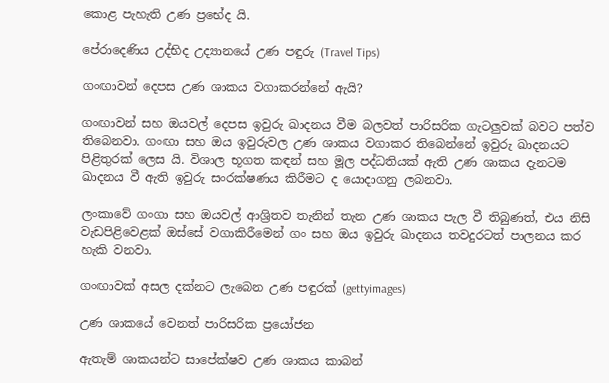කොළ පැහැති උණ ප්‍රභේද යි.

පේරාදෙණිය උද්භිද උද්‍යානයේ උණ පඳුරු (Travel Tips)

ගංඟාවන් දෙපස උණ ශාකය වගාකරන්නේ ඇයි?

ගංඟාවන් සහ ඔයවල් දෙපස ඉවුරු ඛාදනය වීම බලවත් පාරිසරික ගැටලුවක් බවට පත්ව තිබෙනවා. ගංඟා සහ ඔය ඉවුරුවල උණ ශාකය වගාකර තිබෙන්නේ ඉවුරු ඛාදනයට පිළිතුරක් ලෙස යි. විශාල භූගත කඳන් සහ මූල පද්ධතියක් ඇති උණ ශාකය දැනටම ඛාදනය වී ඇති ඉවුරු සංරක්ෂණය කිරීමට ද යොදාගනු ලබනවා.

ලංකාවේ ගංගා සහ ඔයවල් ආශ්‍රිතව තැනින් තැන උණ ශාකය පැල වී තිබුණත්, එය නිසි වැඩපිළිවෙළක් ඔස්සේ වගාකිරීමෙන් ගං සහ ඔය ඉවුරු ඛාදනය තවදුරටත් පාලනය කර හැකි වනවා.

ගංඟාවක් අසල දක්නට ලැබෙන උණ පඳුරක් (gettyimages)

උණ ශාකයේ වෙනත් පාරිසරික ප්‍රයෝජන

ඇතැම් ශාකයන්ට සාපේක්ෂව උණ ශාකය කාබන්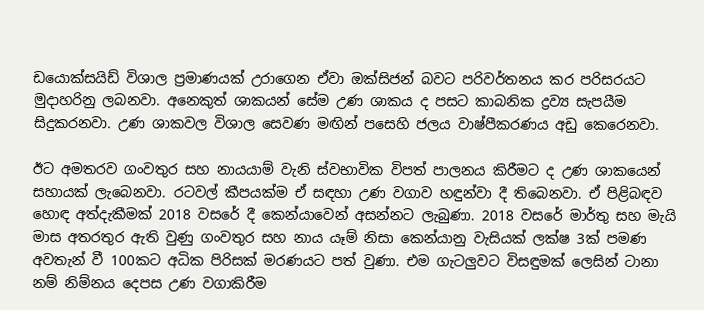ඩයොක්සයිඩ් විශාල ප්‍රමාණයක් උරාගෙන ඒවා ඔක්සිජන් බවට පරිවර්තනය කර පරිසරයට මුදාහරිනු ලබනවා. අනෙකුත් ශාකයන් සේම උණ ශාකය ද පසට කාබනික ද්‍රව්‍ය සැපයීම සිදුකරනවා. උණ ශාකවල විශාල සෙවණ මඟින් පසෙහි ජලය වාෂ්පීකරණය අඩු කෙරෙනවා.

ඊට අමතරව ගංවතුර සහ නායයාම් වැනි ස්වභාවික විපත් පාලනය කිරීමට ද උණ ශාකයෙන් සහායක් ලැබෙනවා. රටවල් කීපයක්ම ඒ සඳහා උණ වගාව හඳුන්වා දී තිබෙනවා. ඒ පිළිබඳව හොඳ අත්දැකීමක් 2018 වසරේ දී කෙන්යාවෙන් අසන්නට ලැබුණා. 2018 වසරේ මාර්තු සහ මැයි මාස අතරතුර ඇති වුණු ගංවතුර සහ නාය යෑම් නිසා කෙන්යානු වැසියක් ලක්ෂ 3ක් පමණ අවතැන් වී 100කට අධික පිරිසක් මරණයට පත් වුණා. එම ගැටලුවට විසඳුමක් ලෙසින් ටානා නම් නිම්නය දෙපස උණ වගාකිරීම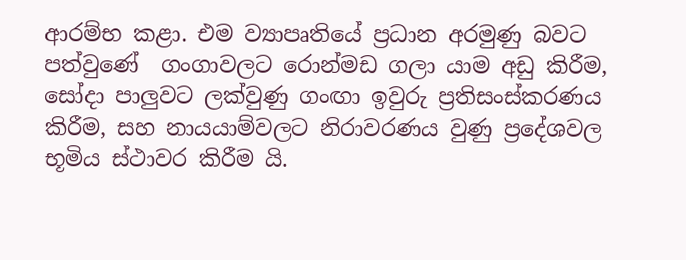ආරම්භ කළා. එම ව්‍යාපෘතියේ ප්‍රධාන අරමුණු බවට පත්වුණේ  ගංගාවලට රොන්මඩ ගලා යාම අඩු කිරීම, සෝදා පාලුවට ලක්වුණු ගංඟා ඉවුරු ප්‍රතිසංස්කරණය කිරීම, සහ නායයාම්වලට නිරාවරණය වුණු ප්‍රදේශවල භූමිය ස්ථාවර කිරීම යි.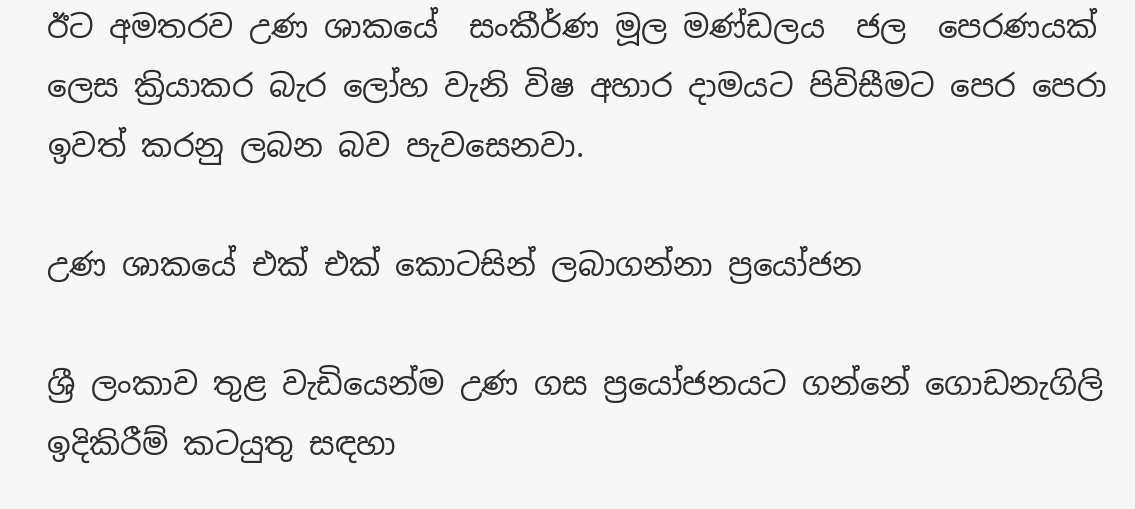ඊට අමතරව උණ ශාකයේ  සංකීර්ණ මූල මණ්ඩලය  ජල  පෙරණයක් ලෙස ක්‍රියාකර බැර ලෝහ වැනි විෂ අහාර දාමයට පිවිසීමට පෙර පෙරා ඉවත් කරනු ලබන බව පැවසෙනවා.

උණ ශාකයේ එක් එක් කොටසින් ලබාගන්නා ප්‍රයෝජන

ශ්‍රී ලංකාව තුළ වැඩියෙන්ම උණ ගස ප්‍රයෝජනයට ගන්නේ ගොඩනැගිලි ඉදිකිරීම් කටයුතු සඳහා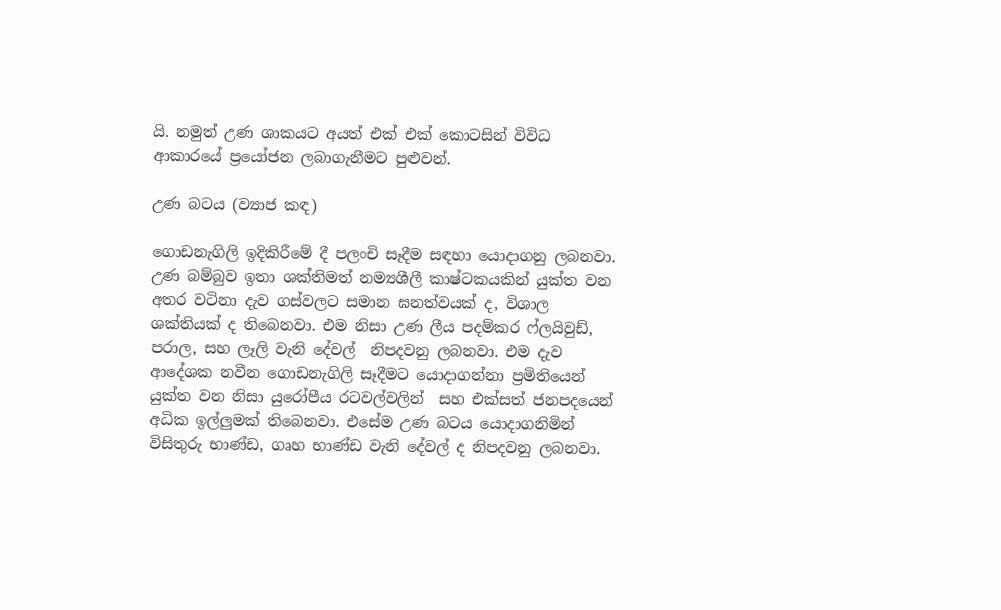යි. නමුත් උණ ශාකයට අයත් එක් එක් කොටසින් විවිධ ආකාරයේ ප්‍රයෝජන ලබාගැනීමට පුළුවන්.

උණ බටය (ව්‍යාජ කඳ)

ගොඩනැගිලි ඉදිකිරීමේ දී පලංචි සෑදීම සඳහා යොදාගනු ලබනවා. උණ බම්බුව ඉතා ශක්තිමත් නම්‍යශීලී කාෂ්ටකයකින් යුක්ත වන අතර වටිනා දැව ගස්වලට සමාන ඝනත්වයක් ද, විශාල ශක්තියක් ද තිබෙනවා. එම නිසා උණ ලීය පදම්කර ෆ්ලයිවුඩ්, පරාල, සහ ලෑලි වැනි දේවල්  නිපදවනු ලබනවා. එම දැව ආදේශක නවීන ගොඩනැගිලි සෑදීමට යොදාගන්නා ප්‍රමිතියෙන් යුක්ත වන නිසා යුරෝපීය රටවල්වලින්  සහ එක්සත් ජනපදයෙන් අධික ඉල්ලුමක් තිබෙනවා. එසේම උණ බටය යොදාගනිමින් විසිතුරු භාණ්ඩ, ගෘහ භාණ්ඩ වැනි දේවල් ද නිපදවනු ලබනවා.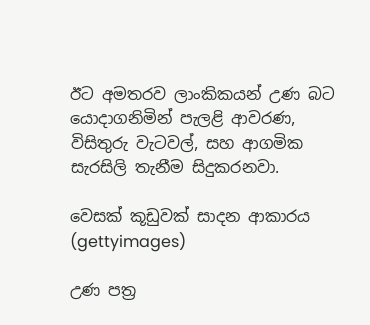ඊට අමතරව ලාංකිකයන් උණ බට යොදාගනිමින් පැලළි ආවරණ, විසිතුරු වැටවල්, සහ ආගමික සැරසිලි තැනීම සිදුකරනවා.

වෙසක් කූඩුවක් සාදන ආකාරය (gettyimages)

උණ පත්‍ර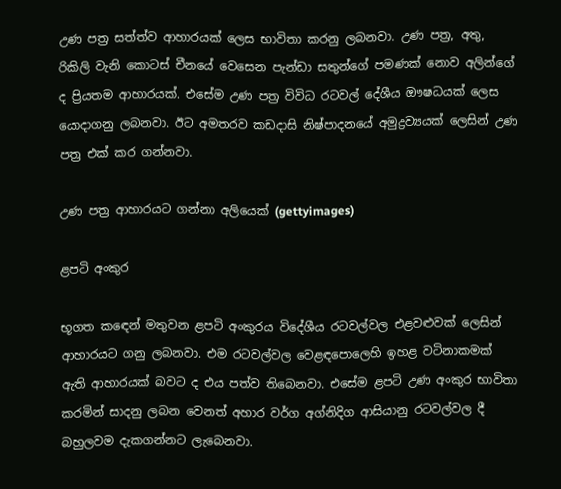උණ පත්‍ර සත්ත්ව ආහාරයක් ලෙස භාවිතා කරනු ලබනවා. උණ පත්‍ර, අතු, රිකිලි වැනි කොටස් චීනයේ වෙසෙන පැන්ඩා සතුන්ගේ පමණක් නොව අලින්ගේ ද ප්‍රියතම ආහාරයක්. එසේම උණ පත්‍ර විවිධ රටවල් දේශීය ඖෂධයක් ලෙස යොදාගනු ලබනවා. ඊට අමතරව කඩදාසි නිෂ්පාදනයේ අමුද්‍රව්‍යයක් ලෙසින් උණ පත්‍ර එක් කර ගන්නවා.

උණ පත්‍ර ආහාරයට ගන්නා අලියෙක් (gettyimages)

ළපටි අංකුර

භූගත කඳෙන් මතුවන ළපටි අංකුරය විදේශීය රටවල්වල එළවළුවක් ලෙසින් ආහාරයට ගනු ලබනවා. එම රටවල්වල වෙළඳපොලෙහි ඉහළ වටිනාකමක් ඇති ආහාරයක් බවට ද එය පත්ව තිබෙනවා. එසේම ළපටි උණ අංකුර භාවිතා කරමින් සාදනු ලබන වෙනත් අහාර වර්ග අග්නිදිග ආසියානු රටවල්වල දී බහුලවම දැකගන්නට ලැබෙනවා.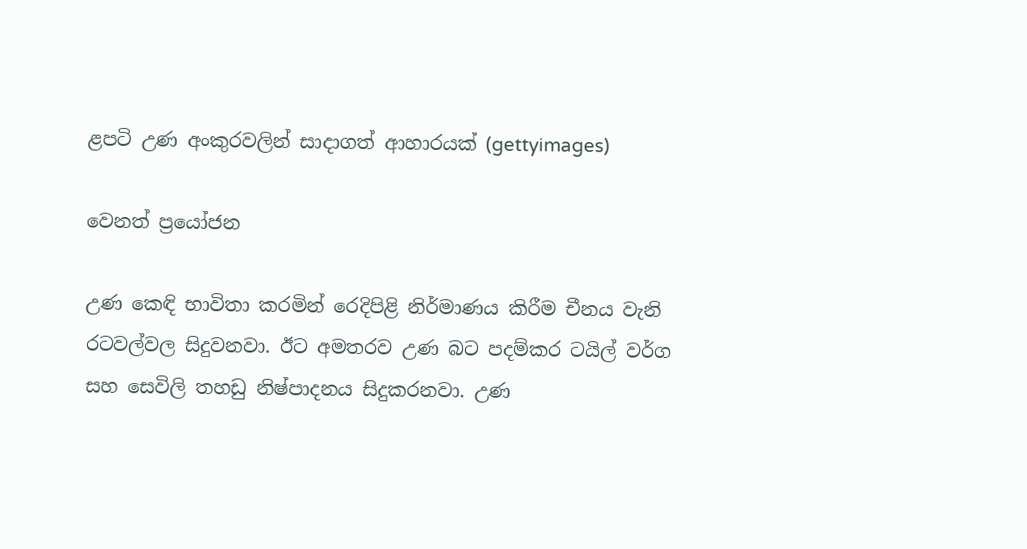ළපටි උණ අංකුරවලින් සාදාගත් ආහාරයක් (gettyimages)

වෙනත් ප්‍රයෝජන

උණ කෙඳි භාවිතා කරමින් රෙදිපිළි නිර්මාණය කිරීම චීනය වැනි රටවල්වල සිදුවනවා. ඊට අමතරව උණ බට පදම්කර ටයිල් වර්ග සහ සෙවිලි තහඩු නිෂ්පාදනය සිදුකරනවා. උණ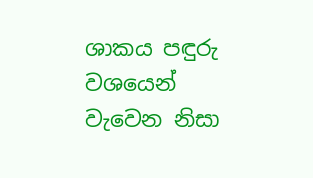ශාකය පඳුරු වශයෙන් වැවෙන නිසා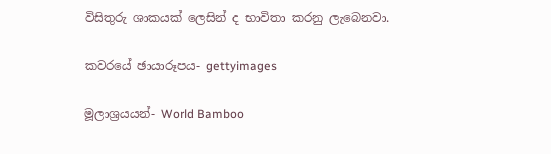විසිතුරු ශාකයක් ලෙසින් ද භාවිතා කරනු ලැබෙනවා.

කවරයේ ඡායාරූපය- gettyimages

මූලාශ්‍රයයන්- World Bamboo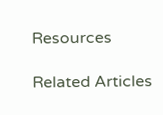Resources

Related Articles